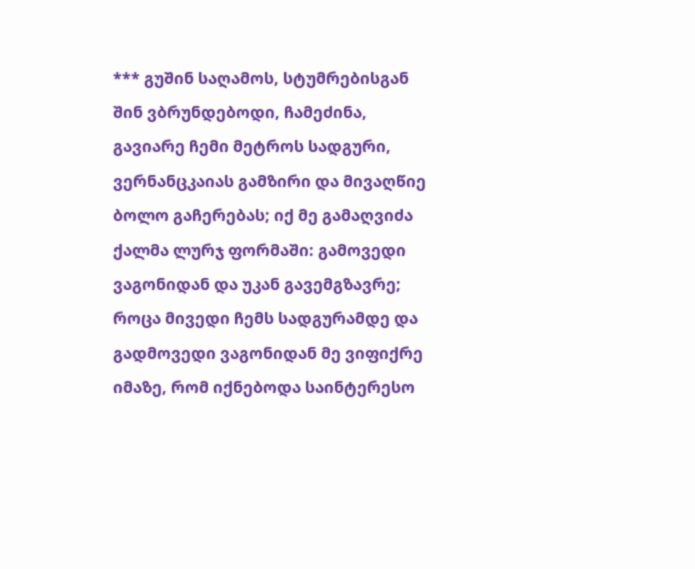*** გუშინ საღამოს, სტუმრებისგან შინ ვბრუნდებოდი, ჩამეძინა, გავიარე ჩემი მეტროს სადგური, ვერნანცკაიას გამზირი და მივაღწიე ბოლო გაჩერებას; იქ მე გამაღვიძა ქალმა ლურჯ ფორმაში: გამოვედი ვაგონიდან და უკან გავემგზავრე; როცა მივედი ჩემს სადგურამდე და გადმოვედი ვაგონიდან მე ვიფიქრე იმაზე, რომ იქნებოდა საინტერესო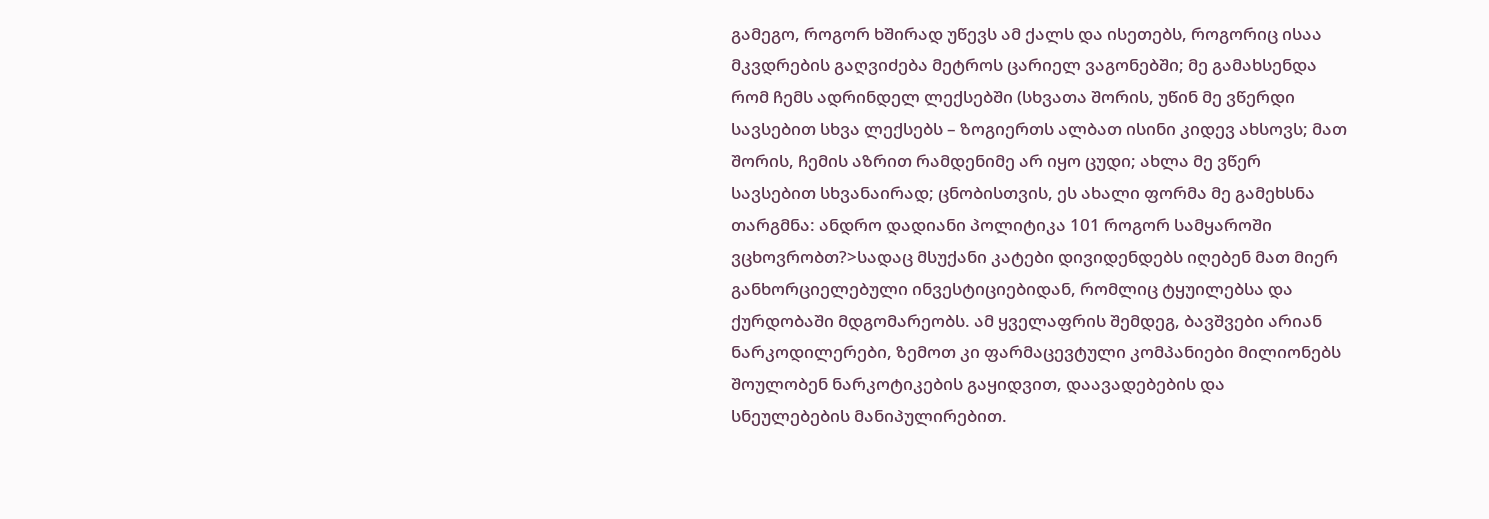გამეგო, როგორ ხშირად უწევს ამ ქალს და ისეთებს, როგორიც ისაა მკვდრების გაღვიძება მეტროს ცარიელ ვაგონებში; მე გამახსენდა რომ ჩემს ადრინდელ ლექსებში (სხვათა შორის, უწინ მე ვწერდი სავსებით სხვა ლექსებს – ზოგიერთს ალბათ ისინი კიდევ ახსოვს; მათ შორის, ჩემის აზრით რამდენიმე არ იყო ცუდი; ახლა მე ვწერ სავსებით სხვანაირად; ცნობისთვის, ეს ახალი ფორმა მე გამეხსნა
თარგმნა: ანდრო დადიანი პოლიტიკა 101 როგორ სამყაროში ვცხოვრობთ?>სადაც მსუქანი კატები დივიდენდებს იღებენ მათ მიერ განხორციელებული ინვესტიციებიდან, რომლიც ტყუილებსა და ქურდობაში მდგომარეობს. ამ ყველაფრის შემდეგ, ბავშვები არიან ნარკოდილერები, ზემოთ კი ფარმაცევტული კომპანიები მილიონებს შოულობენ ნარკოტიკების გაყიდვით, დაავადებების და სნეულებების მანიპულირებით.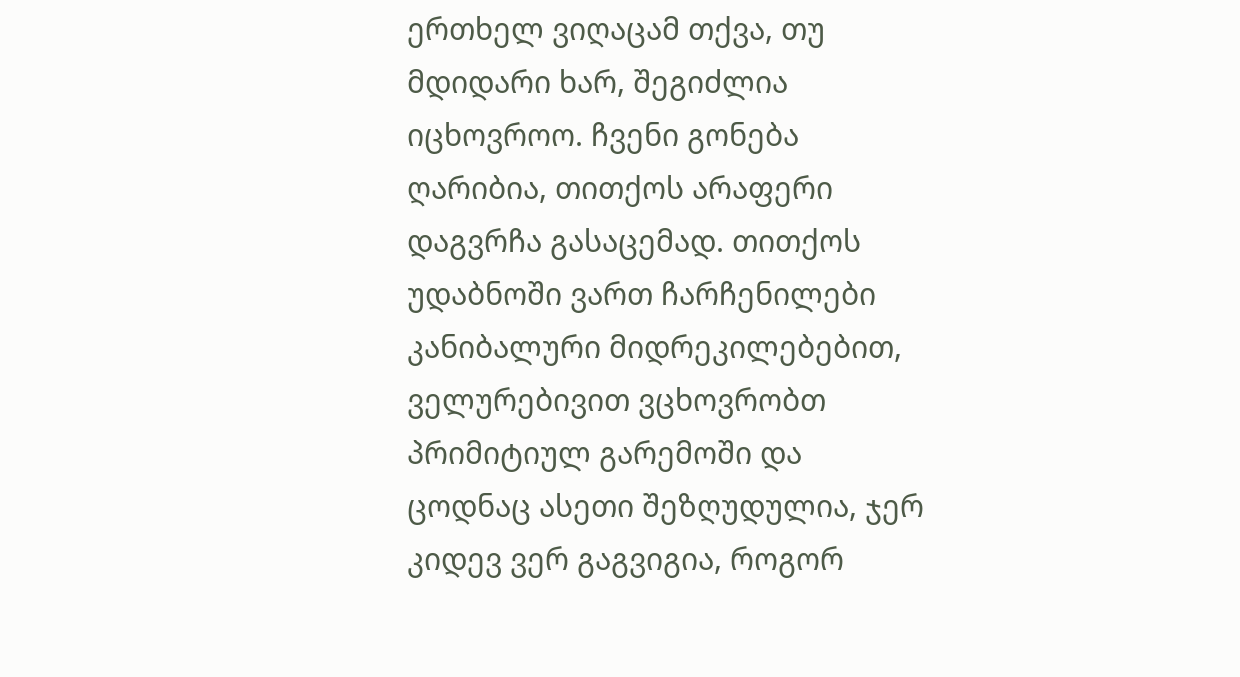ერთხელ ვიღაცამ თქვა, თუ მდიდარი ხარ, შეგიძლია იცხოვროო. ჩვენი გონება ღარიბია, თითქოს არაფერი დაგვრჩა გასაცემად. თითქოს უდაბნოში ვართ ჩარჩენილები კანიბალური მიდრეკილებებით, ველურებივით ვცხოვრობთ პრიმიტიულ გარემოში და ცოდნაც ასეთი შეზღუდულია, ჯერ კიდევ ვერ გაგვიგია, როგორ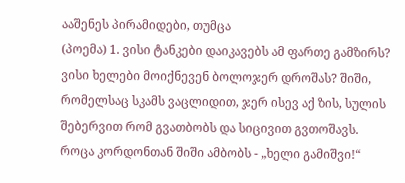ააშენეს პირამიდები, თუმცა
(პოემა) 1. ვისი ტანკები დაიკავებს ამ ფართე გამზირს? ვისი ხელები მოიქნევენ ბოლოჯერ დროშას? შიში, რომელსაც სკამს ვაცლიდით, ჯერ ისევ აქ ზის, სულის შებერვით რომ გვათბობს და სიცივით გვთოშავს. როცა კორდონთან შიში ამბობს - „ხელი გამიშვი!“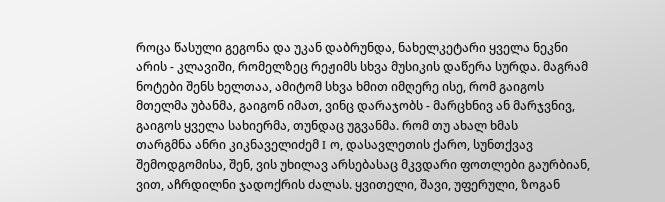როცა წასული გეგონა და უკან დაბრუნდა, ნახელკეტარი ყველა ნეკნი არის - კლავიში, რომელზეც რეჟიმს სხვა მუსიკის დაწერა სურდა. მაგრამ ნოტები შენს ხელთაა, ამიტომ სხვა ხმით იმღერე ისე, რომ გაიგოს მთელმა უბანმა, გაიგონ იმათ, ვინც დარაჯობს - მარცხნივ ან მარჯვნივ, გაიგოს ყველა სახიერმა, თუნდაც უგვანმა. რომ თუ ახალ ხმას
თარგმნა ანრი კიკნაველიძემ I ო, დასავლეთის ქარო, სუნთქვავ შემოდგომისა, შენ, ვის უხილავ არსებასაც მკვდარი ფოთლები გაურბიან, ვით, აჩრდილნი ჯადოქრის ძალას. ყვითელი, შავი, უფერული, ზოგან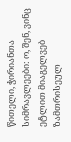წითელი, ჭირიანთა სიმრავლეები: ო, შენ, ვინც ეტლით მიაგელვებ ზამთრისეულ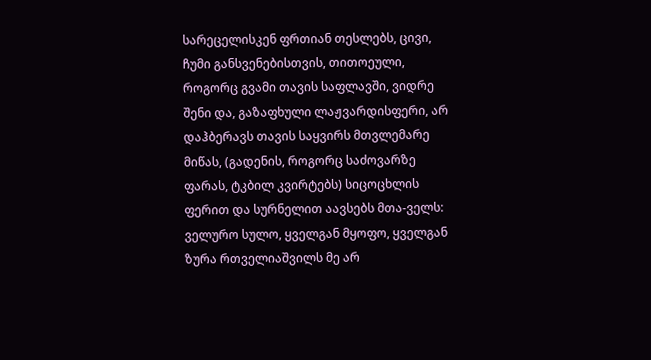სარეცელისკენ ფრთიან თესლებს, ცივი, ჩუმი განსვენებისთვის, თითოეული, როგორც გვამი თავის საფლავში, ვიდრე შენი და, გაზაფხული ლაჟვარდისფერი, არ დაჰბერავს თავის საყვირს მთვლემარე მიწას, (გადენის, როგორც საძოვარზე ფარას, ტკბილ კვირტებს) სიცოცხლის ფერით და სურნელით აავსებს მთა-ველს: ველურო სულო, ყველგან მყოფო, ყველგან
ზურა რთველიაშვილს მე არ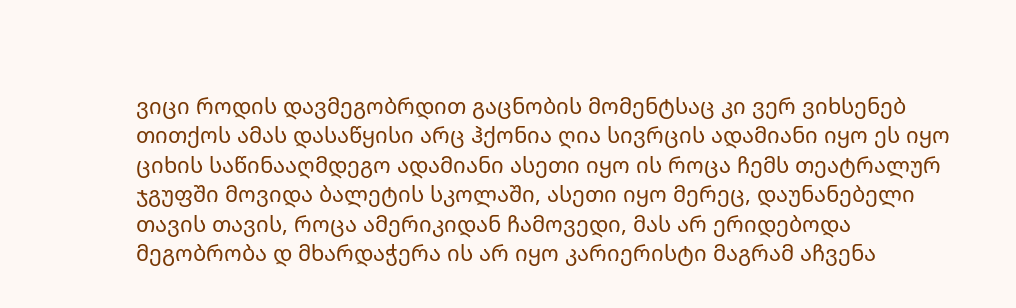ვიცი როდის დავმეგობრდით გაცნობის მომენტსაც კი ვერ ვიხსენებ თითქოს ამას დასაწყისი არც ჰქონია ღია სივრცის ადამიანი იყო ეს იყო ციხის საწინააღმდეგო ადამიანი ასეთი იყო ის როცა ჩემს თეატრალურ ჯგუფში მოვიდა ბალეტის სკოლაში, ასეთი იყო მერეც, დაუნანებელი თავის თავის, როცა ამერიკიდან ჩამოვედი, მას არ ერიდებოდა მეგობრობა დ მხარდაჭერა ის არ იყო კარიერისტი მაგრამ აჩვენა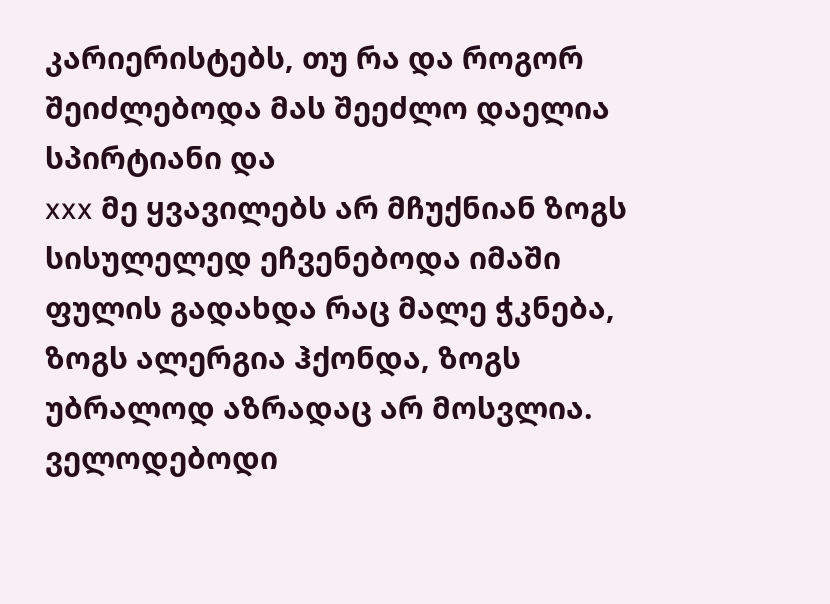კარიერისტებს, თუ რა და როგორ შეიძლებოდა მას შეეძლო დაელია სპირტიანი და
xxx მე ყვავილებს არ მჩუქნიან ზოგს სისულელედ ეჩვენებოდა იმაში ფულის გადახდა რაც მალე ჭკნება, ზოგს ალერგია ჰქონდა, ზოგს უბრალოდ აზრადაც არ მოსვლია. ველოდებოდი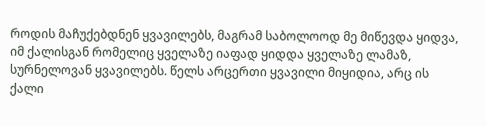როდის მაჩუქებდნენ ყვავილებს, მაგრამ საბოლოოდ მე მიწევდა ყიდვა, იმ ქალისგან რომელიც ყველაზე იაფად ყიდდა ყველაზე ლამაზ, სურნელოვან ყვავილებს. წელს არცერთი ყვავილი მიყიდია, არც ის ქალი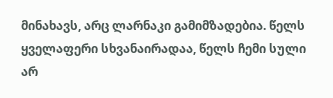მინახავს, არც ლარნაკი გამიმზადებია. წელს ყველაფერი სხვანაირადაა, წელს ჩემი სული არ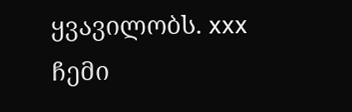ყვავილობს. xxx ჩემი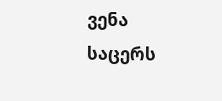ვენა საცერს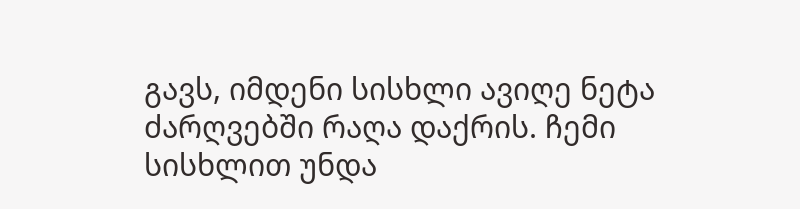გავს, იმდენი სისხლი ავიღე ნეტა ძარღვებში რაღა დაქრის. ჩემი სისხლით უნდა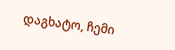დაგხატო, ჩემი